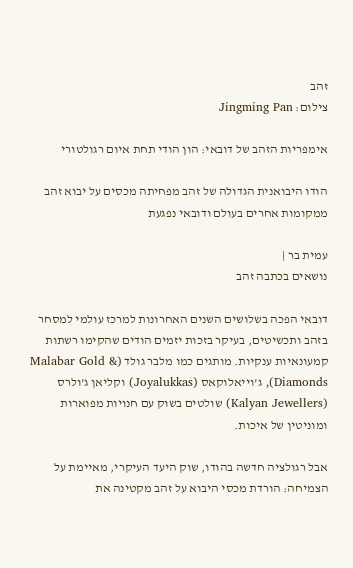זהב
צילום: Jingming Pan

אימפריות הזהב של דובאי: הון הודי תחת איום רגולטורי

הודו היבואנית הגדולה של זהב מפחיתה מכסים על יבוא זהב ממקומות אחרים בעולם ודובאי נפגעת

עמית בר |
נושאים בכתבה זהב

דובאי הפכה בשלושים השנים האחרונות למרכז עולמי למסחר בזהב ותכשיטים, בעיקר בזכות יזמים הודים שהקימו רשתות קמעונאיות ענקיות. מותגים כמו מלבר גולד (Malabar Gold & Diamonds), ג'וייאלוקאס (Joyalukkas) וקליאן ג'ולרס (Kalyan Jewellers) שולטים בשוק עם חנויות מפוארות ומוניטין של איכות.

אבל רגולציה חדשה בהודו, שוק היעד העיקרי, מאיימת על הצמיחה: הורדת מכסי היבוא על זהב מקטינה את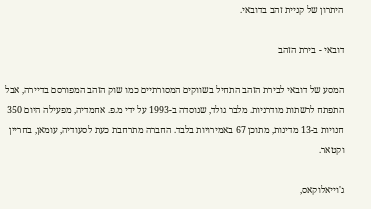היתרון של קניית זהב בדובאי.

דובאי - בירת הזהב

המסע של דובאי לבירת הזהב התחיל בשווקים המסורתיים כמו שוק הזהב המפורסם בדיירה, אבל התפתח לרשתות מודרניות. מלבר גולד, שנוסדה ב-1993 על ידי מ.פ. אחמדיה, מפעילה היום 350 חנויות ב-13 מדינות, מתוכן 67 באמירויות בלבד. החברה מתרחבת כעת לסעודיה, עומאן, בחריין וקטאר.

ג'וייאלוקאס,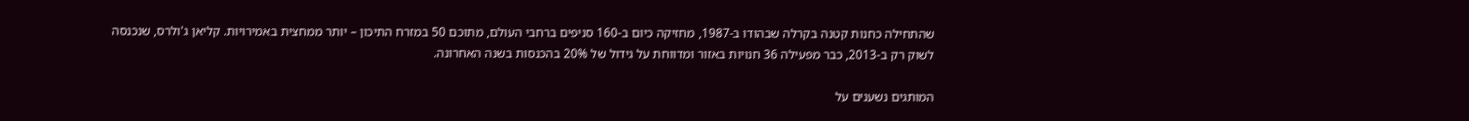שהתחילה כחנות קטנה בקרלה שבהודו ב-1987, מחזיקה כיום ב-160 סניפים ברחבי העולם, מתוכם 50 במזרח התיכון – יותר ממחצית באמירויות. קליאן ג'ולרס, שנכנסה לשוק רק ב-2013, כבר מפעילה 36 חנויות באזור ומדווחת על גידול של 20% בהכנסות בשנה האחרונה.

המותגים נשענים על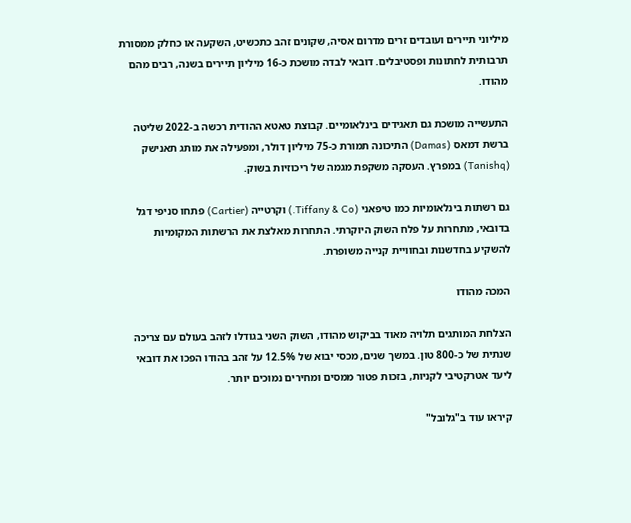מיליוני תיירים ועובדים זרים מדרום אסיה, שקונים זהב כתכשיט, השקעה או כחלק ממסורת תרבותית לחתונות ופסטיבלים. דובאי לבדה מושכת כ-16 מיליון תיירים בשנה, רבים מהם מהודו.

התעשייה מושכת גם תאגידים בינלאומיים. קבוצת טאטא ההודית רכשה ב-2022 שליטה ברשת דמאס (Damas) התיכונה תמורת כ-75 מיליון דולר, ומפעילה את מותג תאנישק (Tanishq) במפרץ. העסקה משקפת מגמה של ריכוזיות בשוק.

גם רשתות בינלאומיות כמו טיפאני (Tiffany & Co.) וקרטייה (Cartier) פתחו סניפי דגל בדובאי, מתחרות על פלח השוק היוקרתי. התחרות מאלצת את הרשתות המקומיות להשקיע בחדשנות ובחוויית קנייה משופרת.

המכה מהודו

הצלחת המותגים תלויה מאוד בביקוש מהודו, השוק השני בגודלו לזהב בעולם עם צריכה שנתית של כ-800 טון. במשך שנים, מכסי יבוא של 12.5% על זהב בהודו הפכו את דובאי ליעד אטרקטיבי לקניות, בזכות פטור ממסים ומחירים נמוכים יותר.

קיראו עוד ב"גלובל"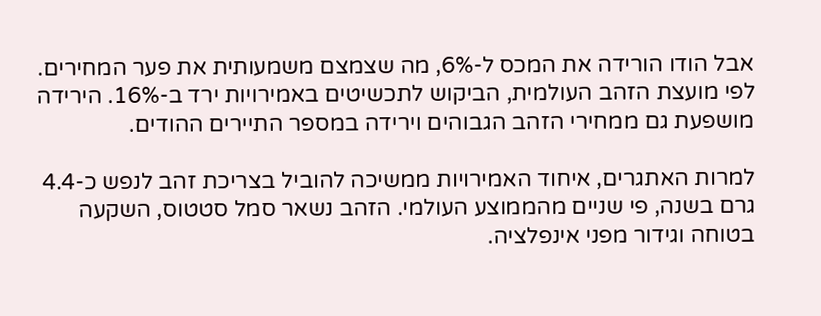אבל הודו הורידה את המכס ל-6%, מה שצמצם משמעותית את פער המחירים. לפי מועצת הזהב העולמית, הביקוש לתכשיטים באמירויות ירד ב-16%. הירידה מושפעת גם ממחירי הזהב הגבוהים וירידה במספר התיירים ההודים.

למרות האתגרים, איחוד האמירויות ממשיכה להוביל בצריכת זהב לנפש כ-4.4 גרם בשנה, פי שניים מהממוצע העולמי. הזהב נשאר סמל סטטוס, השקעה בטוחה וגידור מפני אינפלציה.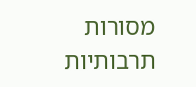מסורות תרבותיות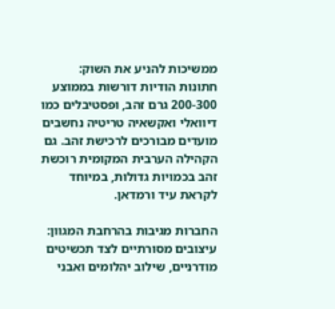ממשיכות להניע את השוק: חתונות הודיות דורשות בממוצע 200-300 גרם זהב, ופסטיבלים כמו דיוואלי ואקשאיה טריטיה נחשבים מועדים מבורכים לרכישת זהב. גם הקהילה הערבית המקומית רוכשת זהב בכמויות גדולות, במיוחד לקראת עיד ורמדאן.

החברות מגיבות בהרחבת המגוון: עיצובים מסורתיים לצד תכשיטים מודרניים, שילוב יהלומים ואבני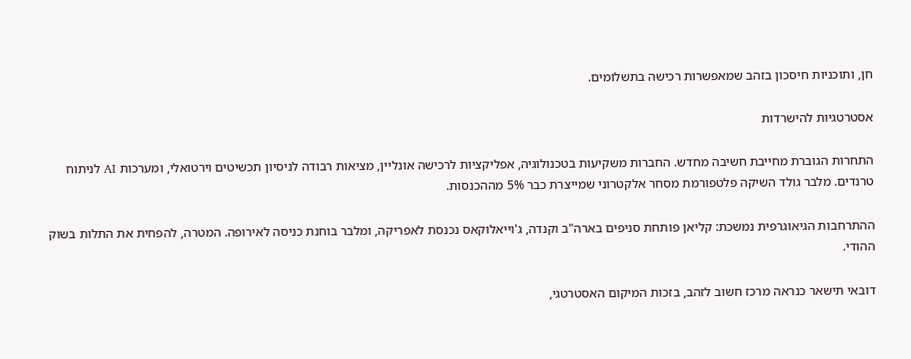חן, ותוכניות חיסכון בזהב שמאפשרות רכישה בתשלומים.

אסטרטגיות להישרדות

התחרות הגוברת מחייבת חשיבה מחדש. החברות משקיעות בטכנולוגיה, אפליקציות לרכישה אונליין, מציאות רבודה לניסיון תכשיטים וירטואלי, ומערכות AI לניתוח טרנדים. מלבר גולד השיקה פלטפורמת מסחר אלקטרוני שמייצרת כבר 5% מההכנסות.

ההתרחבות הגיאוגרפית נמשכת: קליאן פותחת סניפים בארה"ב וקנדה, ג'וייאלוקאס נכנסת לאפריקה, ומלבר בוחנת כניסה לאירופה. המטרה, להפחית את התלות בשוק ההודי.

דובאי תישאר כנראה מרכז חשוב לזהב, בזכות המיקום האסטרטגי,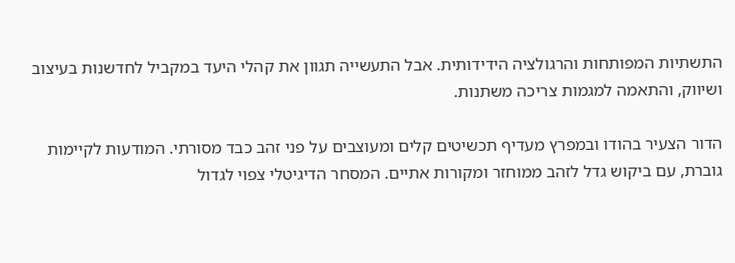התשתיות המפותחות והרגולציה הידידותית. אבל התעשייה תגוון את קהלי היעד במקביל לחדשנות בעיצוב ושיווק, והתאמה למגמות צריכה משתנות.

הדור הצעיר בהודו ובמפרץ מעדיף תכשיטים קלים ומעוצבים על פני זהב כבד מסורתי. המודעות לקיימות גוברת, עם ביקוש גדל לזהב ממוחזר ומקורות אתיים. המסחר הדיגיטלי צפוי לגדול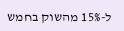ל-15% מהשוק בחמש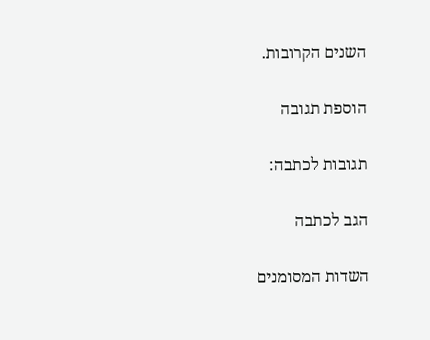השנים הקרובות.

הוספת תגובה

תגובות לכתבה:

הגב לכתבה

השדות המסומנים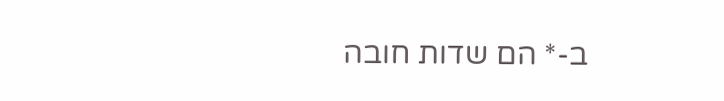ב-* הם שדות חובה